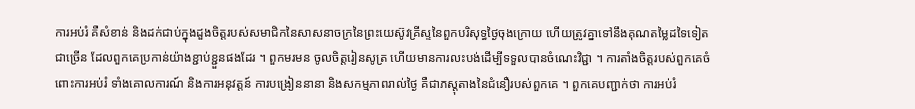ការអប់រំ គឺសំខាន់ និងដក់ជាប់ក្នុងដួងចិត្តរបស់សមាជិកនៃសាសនាចក្រនៃព្រះយេស៊ូវគ្រីស្ទនៃពួកបរិសុទ្ធថ្ងៃចុងក្រោយ ហើយត្រូវគ្នាទៅនឹងគុណតម្លៃដទៃទៀតជាច្រើន ដែលពួកគេប្រកាន់យ៉ាងខ្ជាប់ខ្ជួនផងដែរ ។ ពួកមរមន ចូលចិត្តរៀនសូត្រ ហើយមានការលះបង់ដើម្បីទទួលបានចំណេះវិជ្ជា ។ ការតាំងចិត្តរបស់ពួកគេចំពោះការអប់រំ ទាំងគោលការណ៍ និងការអនុវត្តន៍ ការបង្រៀននានា និងសកម្មភាពរាល់ថ្ងៃ គឺជាភស្ដុតាងនៃជំនឿរបស់ពួកគេ ។ ពួកគេបញ្ជាក់ថា ការអប់រំ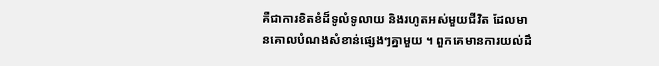គឺជាការខិតខំដ៏ទូលំទូលាយ និងរហូតអស់មួយជីវិត ដែលមានគោលបំណងសំខាន់ផ្សេងៗគ្នាមួយ ។ ពួកគេមានការយល់ដឹ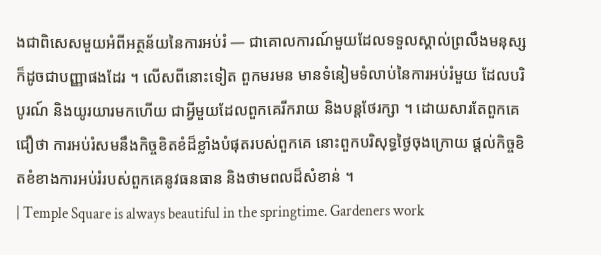ងជាពិសេសមួយអំពីអត្ថន័យនៃការអប់រំ — ជាគោលការណ៍មួយដែលទទួលស្គាល់ព្រលឹងមនុស្ស ក៏ដូចជាបញ្ញាផងដែរ ។ លើសពីនោះទៀត ពួកមរមន មានទំនៀមទំលាប់នៃការអប់រំមួយ ដែលបរិបូរណ៍ និងយូរយារមកហើយ ជាអ្វីមួយដែលពួកគេរីករាយ និងបន្ដថែរក្សា ។ ដោយសារតែពួកគេជឿថា ការអប់រំសមនឹងកិច្ចខិតខំដ៏ខ្លាំងបំផុតរបស់ពួកគេ នោះពួកបរិសុទ្ធថ្ងៃចុងក្រោយ ផ្ដល់កិច្ចខិតខំខាងការអប់រំរបស់ពួកគេនូវធនធាន និងថាមពលដ៏សំខាន់ ។
| Temple Square is always beautiful in the springtime. Gardeners work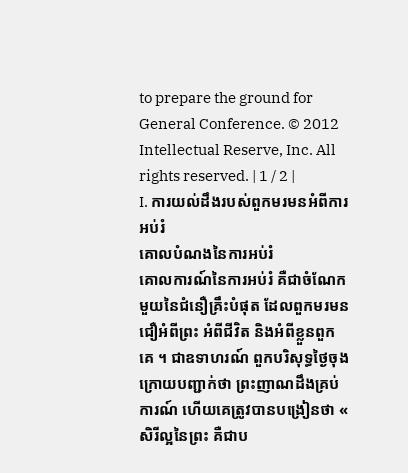to prepare the ground for General Conference. © 2012 Intellectual Reserve, Inc. All rights reserved. | 1 / 2 |
I. ការយល់ដឹងរបស់ពួកមរមនអំពីការអប់រំ
គោលបំណងនៃការអប់រំ
គោលការណ៍នៃការអប់រំ គឺជាចំណែកមួយនៃជំនឿគ្រឹះបំផុត ដែលពួកមរមនជឿអំពីព្រះ អំពីជីវិត និងអំពីខ្លួនពួកគេ ។ ជាឧទាហរណ៍ ពួកបរិសុទ្ធថ្ងៃចុងក្រោយបញ្ជាក់ថា ព្រះញាណដឹងគ្រប់ការណ៍ ហើយគេត្រូវបានបង្រៀនថា « សិរីល្អនៃព្រះ គឺជាប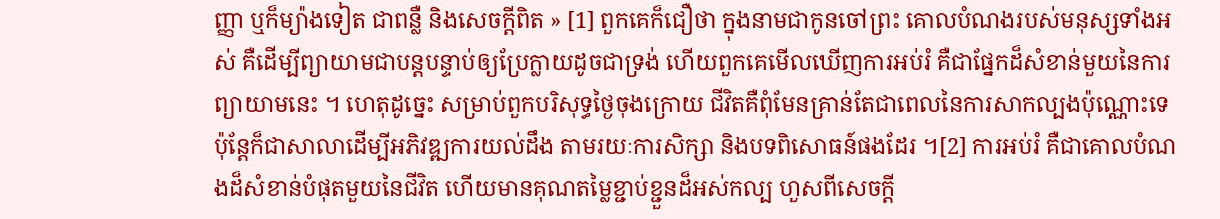ញ្ញា ឬក៏ម្យ៉ាងទៀត ជាពន្លឺ និងសេចក្ដីពិត » [1] ពួកគេក៏ជឿថា ក្នុងនាមជាកូនចៅព្រះ គោលបំណងរបស់មនុស្សទាំងអស់ គឺដើម្បីព្យាយាមជាបន្ដបន្ទាប់ឲ្យប្រែក្លាយដូចជាទ្រង់ ហើយពួកគេមើលឃើញការអប់រំ គឺជាផ្នែកដ៏សំខាន់មួយនៃការព្យាយាមនេះ ។ ហេតុដូច្នេះ សម្រាប់ពួកបរិសុទ្ធថ្ងៃចុងក្រោយ ជីវិតគឺពុំមែនគ្រាន់តែជាពេលនៃការសាកល្បងប៉ុណ្ណោះទេ ប៉ុន្តែក៏ជាសាលាដើម្បីអភិវឌ្ឍការយល់ដឹង តាមរយៈការសិក្សា និងបទពិសោធន៍ផងដែរ ។[2] ការអប់រំ គឺជាគោលបំណងដ៏សំខាន់បំផុតមួយនៃជីវិត ហើយមានគុណតម្លៃខ្ជាប់ខ្ជួនដ៏អស់កល្ប ហួសពីសេចក្ដី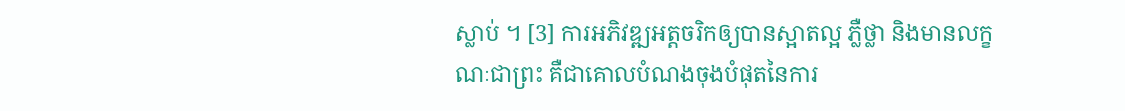ស្លាប់ ។ [3] ការអភិវឌ្ឍអត្តចរិកឲ្យបានស្អាតល្អ ភ្លឺថ្លា និងមានលក្ខណៈជាព្រះ គឺជាគោលបំណងចុងបំផុតនៃការ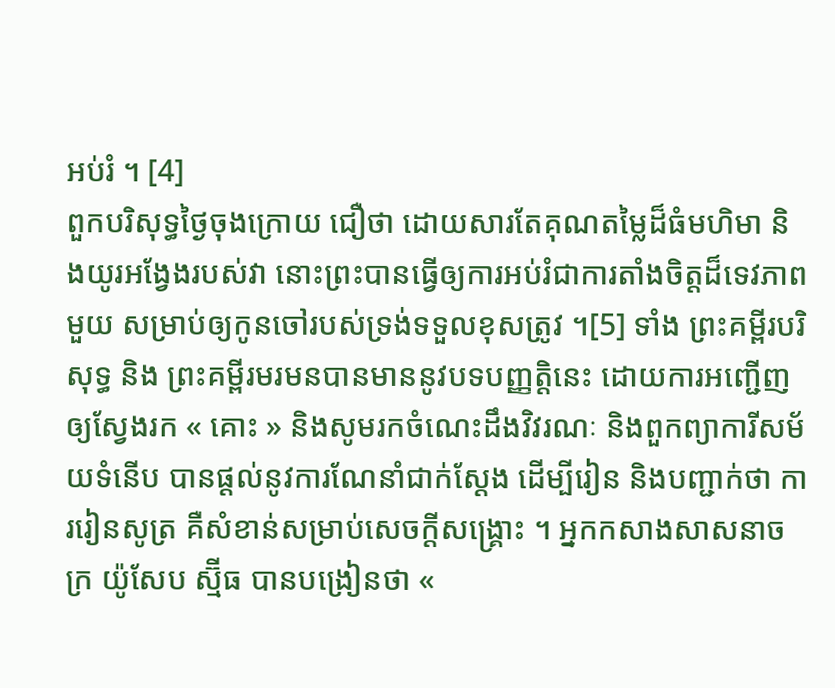អប់រំ ។ [4]
ពួកបរិសុទ្ធថ្ងៃចុងក្រោយ ជឿថា ដោយសារតែគុណតម្លៃដ៏ធំមហិមា និងយូរអង្វែងរបស់វា នោះព្រះបានធ្វើឲ្យការអប់រំជាការតាំងចិត្តដ៏ទេវភាពមួយ សម្រាប់ឲ្យកូនចៅរបស់ទ្រង់ទទួលខុសត្រូវ ។[5] ទាំង ព្រះគម្ពីរបរិសុទ្ធ និង ព្រះគម្ពីរមរមនបានមាននូវបទបញ្ញត្តិនេះ ដោយការអញ្ជើញឲ្យស្វែងរក « គោះ » និងសូមរកចំណេះដឹងវិវរណៈ និងពួកព្យាការីសម័យទំនើប បានផ្ដល់នូវការណែនាំជាក់ស្ដែង ដើម្បីរៀន និងបញ្ជាក់ថា ការរៀនសូត្រ គឺសំខាន់សម្រាប់សេចក្ដីសង្គ្រោះ ។ អ្នកកសាងសាសនាចក្រ យ៉ូសែប ស្ម៊ីធ បានបង្រៀនថា «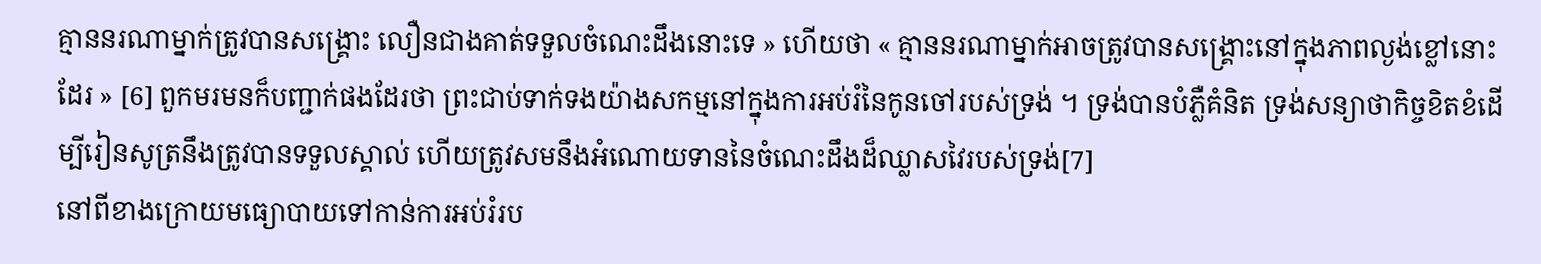គ្មាននរណាម្នាក់ត្រូវបានសង្គ្រោះ លឿនជាងគាត់ទទួលចំណេះដឹងនោះទេ » ហើយថា « គ្មាននរណាម្នាក់អាចត្រូវបានសង្គ្រោះនៅក្នុងភាពល្ងង់ខ្លៅនោះដែរ » [6] ពួកមរមនក៏បញ្ជាក់ផងដែរថា ព្រះជាប់ទាក់ទងយ៉ាងសកម្មនៅក្នុងការអប់រំនៃកូនចៅរបស់ទ្រង់ ។ ទ្រង់បានបំភ្លឺគំនិត ទ្រង់សន្យាថាកិច្ចខិតខំដើម្បីរៀនសូត្រនឹងត្រូវបានទទួលស្គាល់ ហើយត្រូវសមនឹងអំណោយទាននៃចំណេះដឹងដ៏ឈ្លាសវៃរបស់ទ្រង់[7]
នៅពីខាងក្រោយមធ្យោបាយទៅកាន់ការអប់រំរប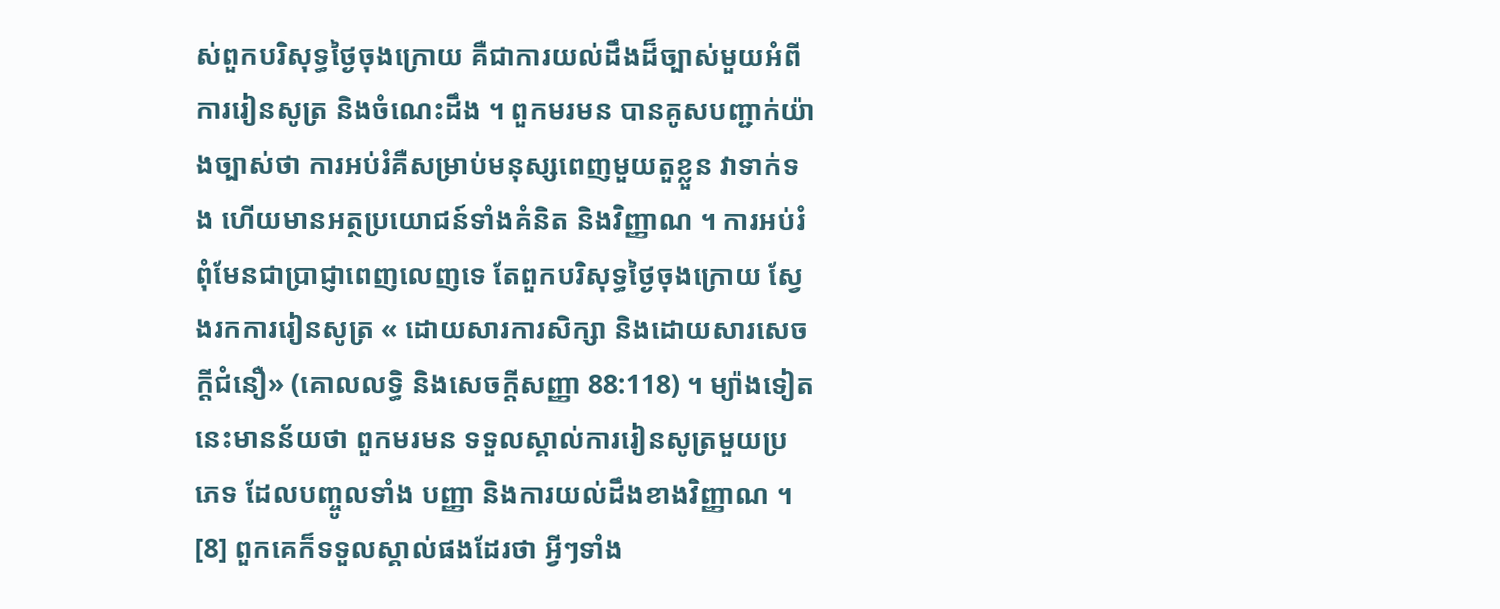ស់ពួកបរិសុទ្ធថ្ងៃចុងក្រោយ គឺជាការយល់ដឹងដ៏ច្បាស់មួយអំពីការរៀនសូត្រ និងចំណេះដឹង ។ ពួកមរមន បានគូសបញ្ជាក់យ៉ាងច្បាស់ថា ការអប់រំគឺសម្រាប់មនុស្សពេញមួយតួខ្លួន វាទាក់ទង ហើយមានអត្ថប្រយោជន៍ទាំងគំនិត និងវិញ្ញាណ ។ ការអប់រំពុំមែនជាប្រាជ្ញាពេញលេញទេ តែពួកបរិសុទ្ធថ្ងៃចុងក្រោយ ស្វែងរកការរៀនសូត្រ « ដោយសារការសិក្សា និងដោយសារសេចក្ដីជំនឿ» (គោលលទ្ធិ និងសេចក្ដីសញ្ញា 88:118) ។ ម្យ៉ាងទៀត នេះមានន័យថា ពួកមរមន ទទួលស្គាល់ការរៀនសូត្រមួយប្រភេទ ដែលបញ្ចូលទាំង បញ្ញា និងការយល់ដឹងខាងវិញ្ញាណ ។ [8] ពួកគេក៏ទទួលស្គាល់ផងដែរថា អ្វីៗទាំង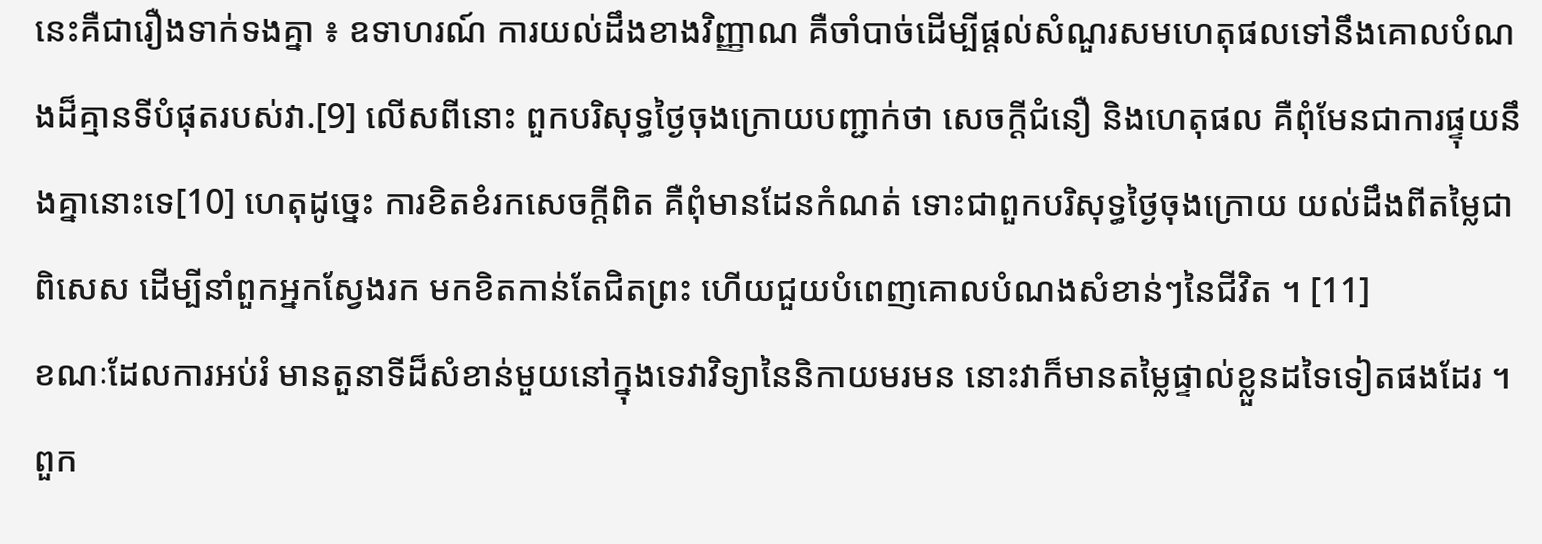នេះគឺជារឿងទាក់ទងគ្នា ៖ ឧទាហរណ៍ ការយល់ដឹងខាងវិញ្ញាណ គឺចាំបាច់ដើម្បីផ្ដល់សំណួរសមហេតុផលទៅនឹងគោលបំណងដ៏គ្មានទីបំផុតរបស់វា.[9] លើសពីនោះ ពួកបរិសុទ្ធថ្ងៃចុងក្រោយបញ្ជាក់ថា សេចក្តីជំនឿ និងហេតុផល គឺពុំមែនជាការផ្ទុយនឹងគ្នានោះទេ[10] ហេតុដូច្នេះ ការខិតខំរកសេចក្ដីពិត គឺពុំមានដែនកំណត់ ទោះជាពួកបរិសុទ្ធថ្ងៃចុងក្រោយ យល់ដឹងពីតម្លៃជាពិសេស ដើម្បីនាំពួកអ្នកស្វែងរក មកខិតកាន់តែជិតព្រះ ហើយជួយបំពេញគោលបំណងសំខាន់ៗនៃជីវិត ។ [11]
ខណៈដែលការអប់រំ មានតួនាទីដ៏សំខាន់មួយនៅក្នុងទេវាវិទ្យានៃនិកាយមរមន នោះវាក៏មានតម្លៃផ្ទាល់ខ្លួនដទៃទៀតផងដែរ ។ ពួក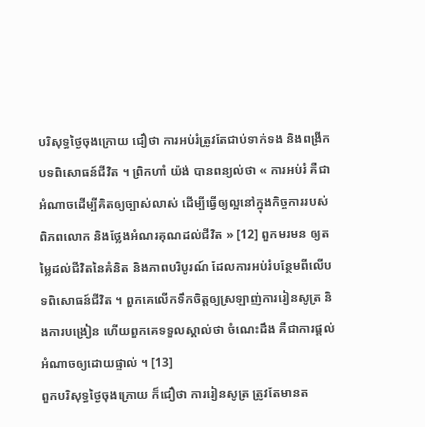បរិសុទ្ធថ្ងៃចុងក្រោយ ជឿថា ការអប់រំត្រូវតែជាប់ទាក់ទង និងពង្រីកបទពិសោធន៍ជីវិត ។ ព្រិកហាំ យ៉ង់ បានពន្យល់ថា « ការអប់រំ គឺជាអំណាចដើម្បីគិតឲ្យច្បាស់លាស់ ដើម្បីធ្វើឲ្យល្អនៅក្នុងកិច្ចការរបស់ពិភពលោក និងថ្លែងអំណរគុណដល់ជីវិត » [12] ពួកមរមន ឲ្យតម្លៃដល់ជីវិតនៃគំនិត និងភាពបរិបូរណ៍ ដែលការអប់រំបន្ថែមពីលើបទពិសោធន៍ជីវិត ។ ពួកគេលើកទឹកចិត្តឲ្យស្រឡាញ់ការរៀនសូត្រ និងការបង្រៀន ហើយពួកគេទទួលស្គាល់ថា ចំណេះដឹង គឺជាការផ្ដល់អំណាចឲ្យដោយផ្ទាល់ ។ [13]
ពួកបរិសុទ្ធថ្ងៃចុងក្រោយ ក៏ជឿថា ការរៀនសូត្រ ត្រូវតែមានត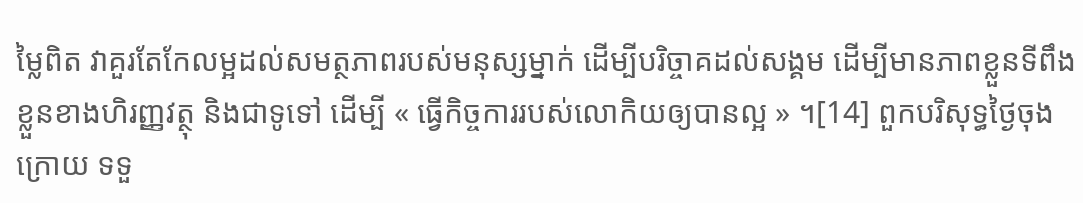ម្លៃពិត វាគួរតែកែលម្អដល់សមត្ថភាពរបស់មនុស្សម្នាក់ ដើម្បីបរិច្ចាគដល់សង្គម ដើម្បីមានភាពខ្លួនទីពឹងខ្លួនខាងហិរញ្ញវត្ថុ និងជាទូទៅ ដើម្បី « ធ្វើកិច្ចការរបស់លោកិយឲ្យបានល្អ » ។[14] ពួកបរិសុទ្ធថ្ងៃចុងក្រោយ ទទួ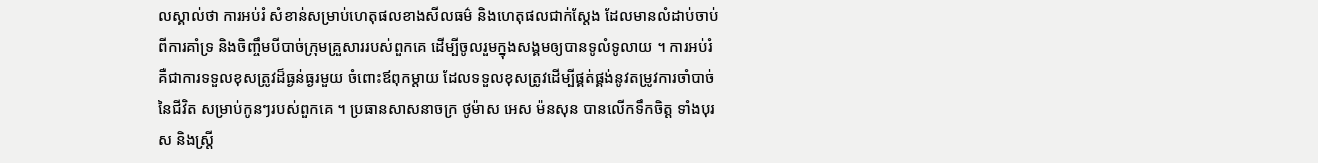លស្គាល់ថា ការអប់រំ សំខាន់សម្រាប់ហេតុផលខាងសីលធម៌ និងហេតុផលជាក់ស្ដែង ដែលមានលំដាប់ចាប់ពីការគាំទ្រ និងចិញ្ចឹមបីបាច់ក្រុមគ្រួសាររបស់ពួកគេ ដើម្បីចូលរួមក្នុងសង្គមឲ្យបានទូលំទូលាយ ។ ការអប់រំ គឺជាការទទួលខុសត្រូវដ៏ធ្ងន់ធ្ងរមួយ ចំពោះឪពុកម្ដាយ ដែលទទួលខុសត្រូវដើម្បីផ្គត់ផ្គង់នូវតម្រូវការចាំបាច់នៃជីវិត សម្រាប់កូនៗរបស់ពួកគេ ។ ប្រធានសាសនាចក្រ ថូម៉ាស អេស ម៉នសុន បានលើកទឹកចិត្ត ទាំងបុរស និងស្ត្រី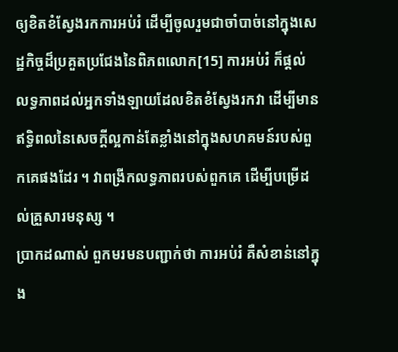ឲ្យខិតខំស្វែងរកការអប់រំ ដើម្បីចូលរួមជាចាំបាច់នៅក្នុងសេដ្ឋកិច្ចដ៏ប្រគួតប្រជែងនៃពិភពលោក[15] ការអប់រំ ក៏ផ្ដល់លទ្ធភាពដល់អ្នកទាំងឡាយដែលខិតខំស្វែងរកវា ដើម្បីមានឥទ្ធិពលនៃសេចក្ដីល្អកាន់តែខ្លាំងនៅក្នុងសហគមន៍របស់ពួកគេផងដែរ ។ វាពង្រីកលទ្ធភាពរបស់ពួកគេ ដើម្បីបម្រើដល់គ្រួសារមនុស្ស ។
ប្រាកដណាស់ ពួកមរមនបញ្ជាក់ថា ការអប់រំ គឺសំខាន់នៅក្នុង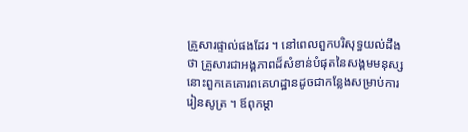គ្រួសារផ្ទាល់ផងដែរ ។ នៅពេលពួកបរិសុទ្ធយល់ដឹងថា គ្រួសារជាអង្គភាពដ៏សំខាន់បំផុតនៃសង្គមមនុស្ស នោះពួកគេគោរពគេហដ្ឋានដូចជាកន្លែងសម្រាប់ការរៀនសូត្រ ។ ឪពុកម្ដា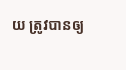យ ត្រូវបានឲ្យ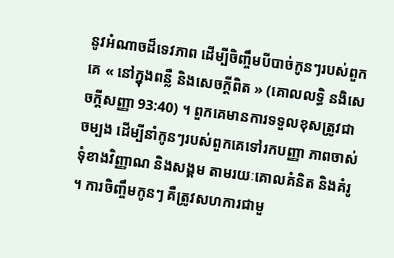នូវអំណាចដ៏ទេវភាព ដើម្បីចិញ្ចឹមបីបាច់កូនៗរបស់ពួកគេ « នៅក្នុងពន្លឺ និងសេចក្ដីពិត » (គោលលទ្ធិ នងិសេចក្ដីសញ្ញា 93:40) ។ ពួកគេមានការទទួលខុសត្រូវជាចម្បង ដើម្បីនាំកូនៗរបស់ពួកគេទៅរកបញ្ញា ភាពចាស់ទុំខាងវិញ្ញាណ និងសង្គម តាមរយៈគោលគំនិត និងគំរូ ។ ការចិញ្ចឹមកូនៗ គឺត្រូវសហការជាមួ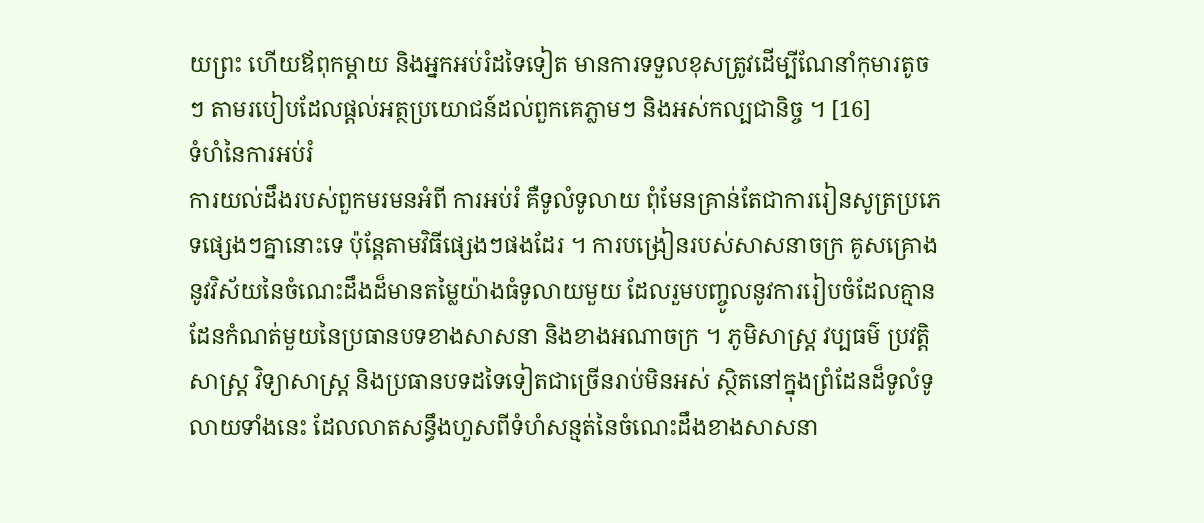យព្រះ ហើយឪពុកម្ដាយ និងអ្នកអប់រំដទៃទៀត មានការទទួលខុសត្រូវដើម្បីណែនាំកុមារតូចៗ តាមរបៀបដែលផ្ដល់អត្ថប្រយោជន៍ដល់ពួកគេភ្លាមៗ និងអស់កល្បជានិច្ច ។ [16]
ទំហំនៃការអប់រំ
ការយល់ដឹងរបស់ពួកមរមនអំពី ការអប់រំ គឺទូលំទូលាយ ពុំមែនគ្រាន់តែជាការរៀនសូត្រប្រភេទផ្សេងៗគ្នានោះទេ ប៉ុន្តែតាមវិធីផ្សេងៗផងដែរ ។ ការបង្រៀនរបស់សាសនាចក្រ គូសគ្រោងនូវវិស័យនៃចំណេះដឹងដ៏មានតម្លៃយ៉ាងធំទូលាយមួយ ដែលរួមបញ្ចូលនូវការរៀបចំដែលគ្មានដែនកំណត់មួយនៃប្រធានបទខាងសាសនា និងខាងអណាចក្រ ។ ភូមិសាស្ត្រ វប្បធម៌ ប្រវត្តិសាស្ត្រ វិទ្យាសាស្ត្រ និងប្រធានបទដទៃទៀតជាច្រើនរាប់មិនអស់ ស្ថិតនៅក្នុងព្រំដែនដ៏ទូលំទូលាយទាំងនេះ ដែលលាតសន្ធឹងហួសពីទំហំសន្មត់នៃចំណេះដឹងខាងសាសនា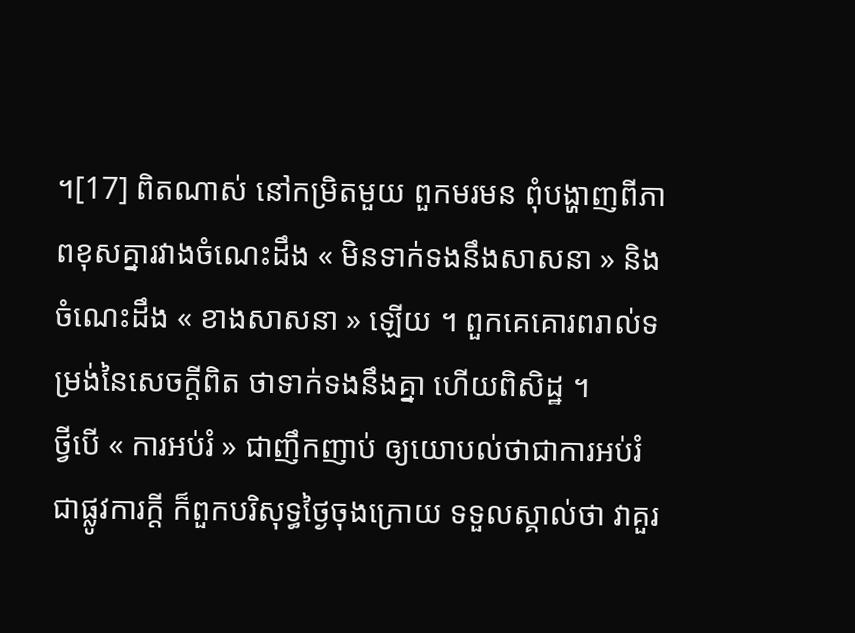។[17] ពិតណាស់ នៅកម្រិតមួយ ពួកមរមន ពុំបង្ហាញពីភាពខុសគ្នារវាងចំណេះដឹង « មិនទាក់ទងនឹងសាសនា » និងចំណេះដឹង « ខាងសាសនា » ឡើយ ។ ពួកគេគោរពរាល់ទម្រង់នៃសេចក្ដីពិត ថាទាក់ទងនឹងគ្នា ហើយពិសិដ្ឋ ។
ថ្វីបើ « ការអប់រំ » ជាញឹកញាប់ ឲ្យយោបល់ថាជាការអប់រំជាផ្លូវការក្ដី ក៏ពួកបរិសុទ្ធថ្ងៃចុងក្រោយ ទទួលស្គាល់ថា វាគួរ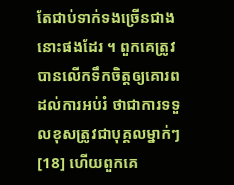តែជាប់ទាក់ទងច្រើនជាងនោះផងដែរ ។ ពួកគេត្រូវបានលើកទឹកចិត្តឲ្យគោរពដល់ការអប់រំ ថាជាការទទួលខុសត្រូវជាបុគ្គលម្នាក់ៗ[18] ហើយពួកគេ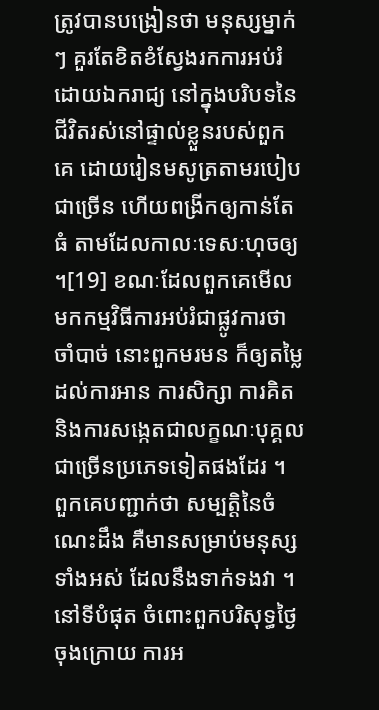ត្រូវបានបង្រៀនថា មនុស្សម្នាក់ៗ គួរតែខិតខំស្វែងរកការអប់រំដោយឯករាជ្យ នៅក្នុងបរិបទនៃជីវិតរស់នៅផ្ទាល់ខ្លួនរបស់ពួកគេ ដោយរៀនមសូត្រតាមរបៀបជាច្រើន ហើយពង្រីកឲ្យកាន់តែធំ តាមដែលកាលៈទេសៈហុចឲ្យ ។[19] ខណៈដែលពួកគេមើលមកកម្មវិធីការអប់រំជាផ្លូវការថាចាំបាច់ នោះពួកមរមន ក៏ឲ្យតម្លៃដល់ការអាន ការសិក្សា ការគិត និងការសង្កេតជាលក្ខណៈបុគ្គល ជាច្រើនប្រភេទទៀតផងដែរ ។ ពួកគេបញ្ជាក់ថា សម្បត្តិនៃចំណេះដឹង គឺមានសម្រាប់មនុស្សទាំងអស់ ដែលនឹងទាក់ទងវា ។
នៅទីបំផុត ចំពោះពួកបរិសុទ្ធថ្ងៃចុងក្រោយ ការអ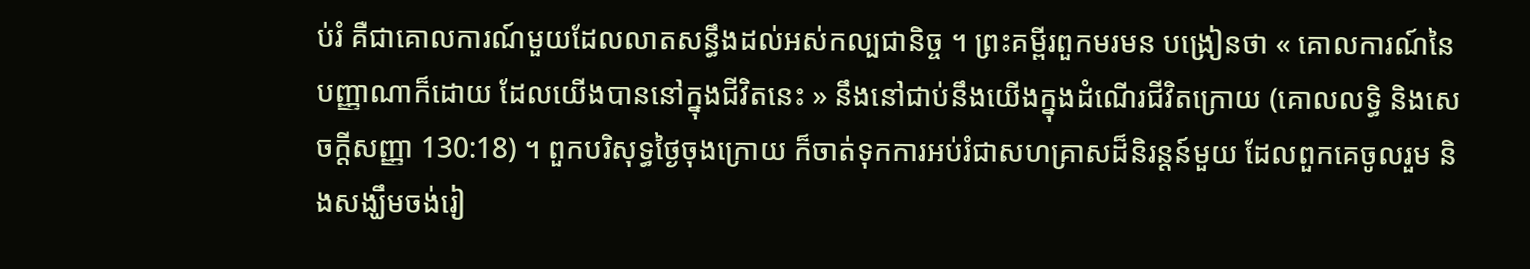ប់រំ គឺជាគោលការណ៍មួយដែលលាតសន្ធឹងដល់អស់កល្បជានិច្ច ។ ព្រះគម្ពីរពួកមរមន បង្រៀនថា « គោលការណ៍នៃបញ្ញាណាក៏ដោយ ដែលយើងបាននៅក្នុងជីវិតនេះ » នឹងនៅជាប់នឹងយើងក្នុងដំណើរជីវិតក្រោយ (គោលលទ្ធិ និងសេចក្ដីសញ្ញា 130:18) ។ ពួកបរិសុទ្ធថ្ងៃចុងក្រោយ ក៏ចាត់ទុកការអប់រំជាសហគ្រាសដ៏និរន្ដន៍មួយ ដែលពួកគេចូលរួម និងសង្ឃឹមចង់រៀ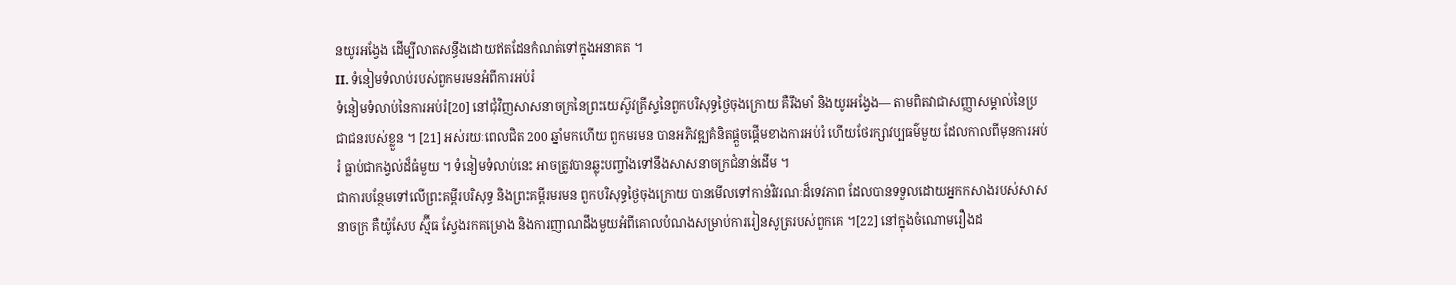នយូរអង្វែង ដើម្បីលាតសន្ធឹងដោយឥតដែនកំណត់ទៅក្នុងអនាគត ។
II. ទំនៀមទំលាប់របស់ពួកមរមនអំពីការអប់រំ
ទំនៀមទំលាប់នៃការអប់រំ[20] នៅជុំវិញសាសនាចក្រនៃព្រះយេស៊ូវគ្រីស្ទនៃពួកបរិសុទ្ធថ្ងៃចុងក្រោយ គឺរឹងមាំ និងយូរអង្វែង— តាមពិតវាជាសញ្ញាសម្គាល់នៃប្រជាជនរបស់ខ្លួន ។ [21] អស់រយៈពេលជិត 200 ឆ្នាំមកហើយ ពួកមរមន បានអភិវឌ្ឍគំនិតផ្តួចផ្ដើមខាងការអប់រំ ហើយថែរក្សាវប្បធម៌មួយ ដែលកាលពីមុនការអប់រំ ធ្លាប់ជាកង្វល់ដ៏ធំមួយ ។ ទំនៀមទំលាប់នេះ អាចត្រូវបានឆ្លុះបញ្ចាំងទៅនឹងសាសនាចក្រជំនាន់ដើម ។
ជាការបន្ថែមទៅលើព្រះគម្ពីរបរិសុទ្ធ និងព្រះគម្ពីរមរមន ពួកបរិសុទ្ធថ្ងៃចុងក្រោយ បានមើលទៅកាន់វិវរណៈដ៏ទេវភាព ដែលបានទទួលដោយអ្នកកសាងរបស់សាសនាចក្រ គឺយ៉ូសែប ស្ម៊ីធ ស្វែងរកគម្រោង និងការញាណដឹងមួយអំពីគោលបំណងសម្រាប់ការរៀនសូត្ររបស់ពួកគេ ។[22] នៅក្នុងចំណោមរឿងដ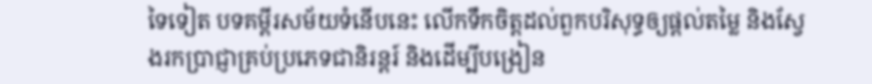ទៃទៀត បទគម្ពីរសម័យទំនើបនេះ លើកទឹកចិត្តដល់ពួកបរិសុទ្ធឲ្យផ្ដល់តម្លៃ និងស្វែងរកប្រាជ្ញាគ្រប់ប្រភេទជានិរន្ដរ៍ និងដើម្បីបង្រៀន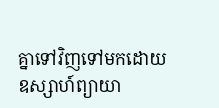គ្នាទៅវិញទៅមកដោយឧស្សាហ៍ព្យាយា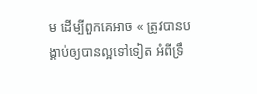ម ដើម្បីពួកគេអាច « ត្រូវបានបង្គាប់ឲ្យបានល្អទៅទៀត អំពីទ្រឹ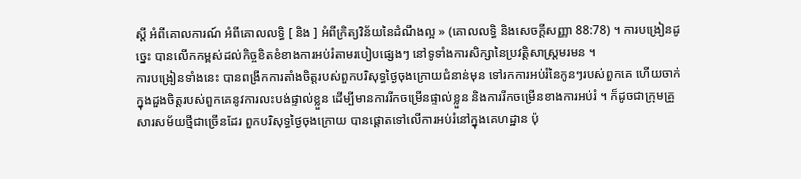ស្ដី អំពីគោលការណ៍ អំពីគោលលទ្ធិ [ និង ] អំពីក្រិត្យវិន័យនៃដំណឹងល្អ » (គោលលទ្ធិ និងសេចក្ដីសញ្ញា 88:78) ។ ការបង្រៀនដូច្នេះ បានលើកកម្ពស់ដល់កិច្ចខិតខំខាងការអប់រំតាមរបៀបផ្សេងៗ នៅទូទាំងការសិក្សានៃប្រវត្តិសាស្ត្រមរមន ។
ការបង្រៀនទាំងនេះ បានពង្រីកការតាំងចិត្តរបស់ពួកបរិសុទ្ធថ្ងៃចុងក្រោយជំនាន់មុន ទៅរកការអប់រំនៃកូនៗរបស់ពួកគេ ហើយចាក់ក្នុងដួងចិត្តរបស់ពួកគេនូវការលះបង់ផ្ទាល់ខ្លួន ដើម្បីមានការរីកចម្រើនផ្ទាល់ខ្លួន និងការរីកចម្រើនខាងការអប់រំ ។ ក៏ដូចជាក្រុមគ្រួសារសម័យថ្មីជាច្រើនដែរ ពួកបរិសុទ្ធថ្ងៃចុងក្រោយ បានផ្ដោតទៅលើការអប់រំនៅក្នុងគេហដ្ឋាន ប៉ុ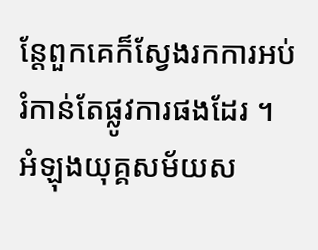ន្តែពួកគេក៏ស្វែងរកការអប់រំកាន់តែផ្លូវការផងដែរ ។ អំឡុងយុគ្គសម័យស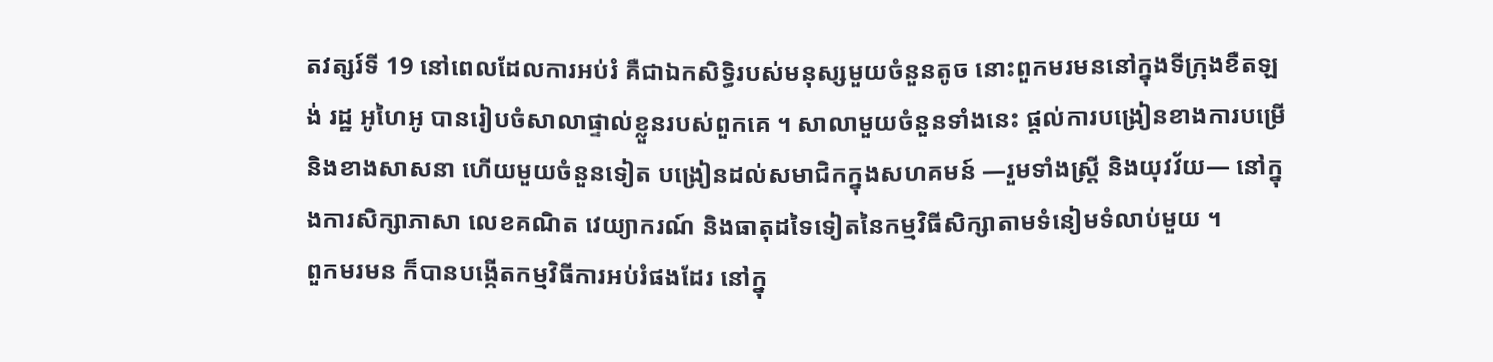តវត្សរ៍ទី 19 នៅពេលដែលការអប់រំ គឺជាឯកសិទ្ធិរបស់មនុស្សមួយចំនួនតូច នោះពួកមរមននៅក្នុងទីក្រុងខឺតឡង់ រដ្ឋ អូហៃអូ បានរៀបចំសាលាផ្ទាល់ខ្លួនរបស់ពួកគេ ។ សាលាមួយចំនួនទាំងនេះ ផ្ដល់ការបង្រៀនខាងការបម្រើ និងខាងសាសនា ហើយមួយចំនួនទៀត បង្រៀនដល់សមាជិកក្នុងសហគមន៍ —រួមទាំងស្ត្រី និងយុវវ័យ— នៅក្នុងការសិក្សាភាសា លេខគណិត វេយ្យាករណ៍ និងធាតុដទៃទៀតនៃកម្មវិធីសិក្សាតាមទំនៀមទំលាប់មួយ ។
ពួកមរមន ក៏បានបង្កើតកម្មវិធីការអប់រំផងដែរ នៅក្នុ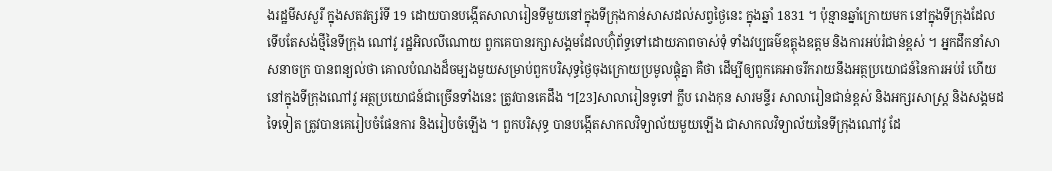ងរដ្ឋមីសសួរី ក្នុងសតវត្សរ៍ទី 19 ដោយបានបង្កើតសាលារៀនទីមួយនៅក្នុងទីក្រុងកាន់សាសដល់សព្វថ្ងៃនេះ ក្នុងឆ្នាំ 1831 ។ ប៉ុន្មានឆ្នាំក្រោយមក នៅក្នុងទីក្រុងដែលទើបតែសង់ថ្មីនៃទីក្រុង ណៅវូ រដ្ឋអិលលីណោយ ពួកគេបានរក្សាសង្គមដែលហ៊ុំព័ទ្ធទៅដោយភាពចាស់ទុំ ទាំងវប្បធម៌ឧត្ដុងឧត្ដម និងការអប់រំជាន់ខ្ពស់ ។ អ្នកដឹកនាំសាសនាចក្រ បានពន្យល់ថា គោលបំណងដ៏ចម្បងមួយសម្រាប់ពួកបរិសុទ្ធថ្ងៃចុងក្រោយប្រមូលផ្ដុំគ្នា គឺថា ដើម្បីឲ្យពួកគេអាចរីករាយនឹងអត្ថប្រយោជន៍នៃការអប់រំ ហើយនៅក្នុងទីក្រុងណៅវូ អត្ថប្រយោជន៍ជាច្រើនទាំងនេះ ត្រូវបានគេដឹង ។[23]សាលារៀនទូទៅ ក្លឹប រោងកុន សារមន្ទីរ សាលារៀនជាន់ខ្ពស់ និងអក្សរសាស្ត្រ និងសង្គមដទៃទៀត ត្រូវបានគេរៀបចំផែនការ និងរៀបចំឡើង ។ ពួកបរិសុទ្ធ បានបង្កើតសាកលវិទ្យាល័យមួយឡើង ជាសាកលវិទ្យាល័យនៃទីក្រុងណៅវូ ដែ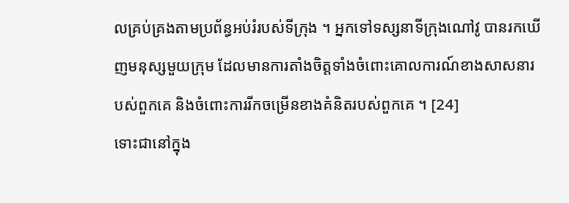លគ្រប់គ្រងតាមប្រព័ន្ធអប់រំរបស់ទីក្រុង ។ អ្នកទៅទស្សនាទីក្រុងណៅវូ បានរកឃើញមនុស្សមួយក្រុម ដែលមានការតាំងចិត្តទាំងចំពោះគោលការណ៍ខាងសាសនារបស់ពួកគេ និងចំពោះការរីកចម្រើនខាងគំនិតរបស់ពួកគេ ។ [24]
ទោះជានៅក្នុង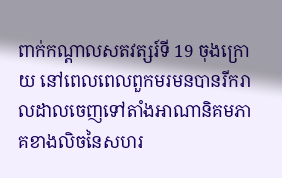ពាក់កណ្ដាលសតវត្សរ៍ទី 19 ចុងក្រោយ នៅពេលពេលពួកមរមនបានរីករាលដាលចេញទៅតាំងអាណានិគមភាគខាងលិចនៃសហរ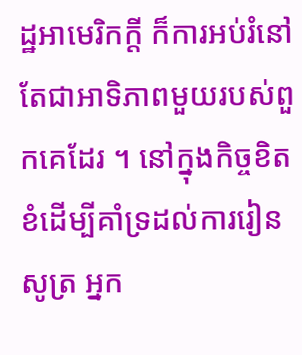ដ្ឋអាមេរិកក្ដី ក៏ការអប់រំនៅតែជាអាទិភាពមួយរបស់ពួកគេដែរ ។ នៅក្នុងកិច្ចខិតខំដើម្បីគាំទ្រដល់ការរៀនសូត្រ អ្នក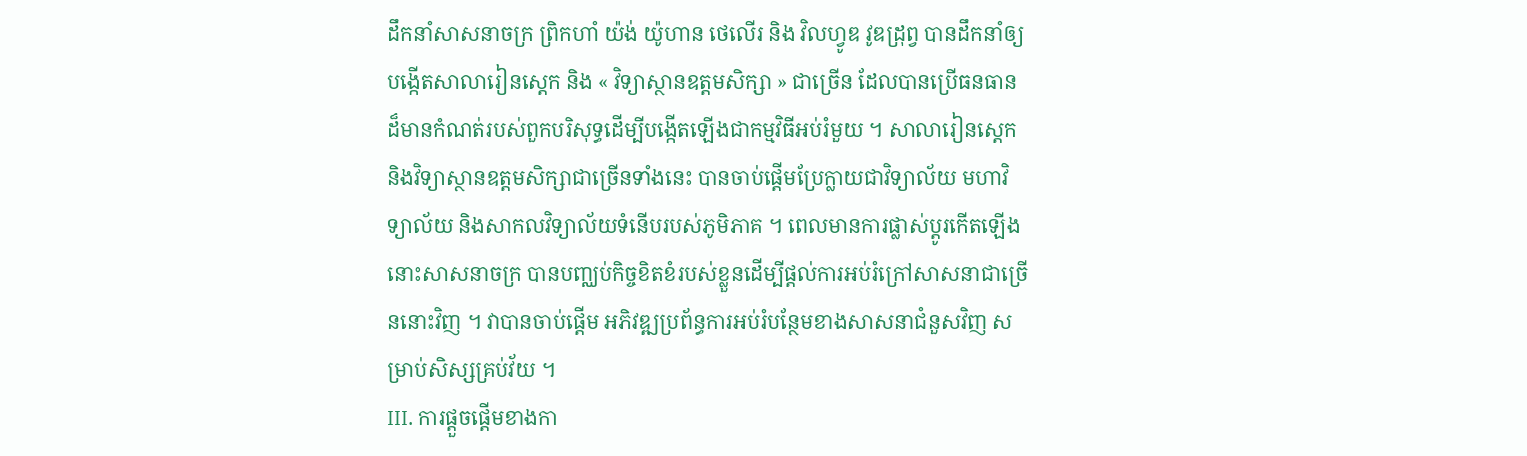ដឹកនាំសាសនាចក្រ ព្រិកហាំ យ៉ង់ យ៉ូហាន ថេលើរ និង វិលហ្វូឌ វូឌដ្រុព្វ បានដឹកនាំឲ្យបង្កើតសាលារៀនស្ដេក និង « វិទ្យាស្ថានឧត្ដមសិក្សា » ជាច្រើន ដែលបានប្រើធនធានដ៏មានកំណត់របស់ពួកបរិសុទ្ធដើម្បីបង្កើតឡើងជាកម្មវិធីអប់រំមួយ ។ សាលារៀនស្ដេក និងវិទ្យាស្ថានឧត្តមសិក្សាជាច្រើនទាំងនេះ បានចាប់ផ្ដើមប្រែក្លាយជាវិទ្យាល័យ មហាវិទ្យាល័យ និងសាកលវិទ្យាល័យទំនើបរបស់ភូមិភាគ ។ ពេលមានការផ្លាស់ប្ដូរកើតឡើង នោះសាសនាចក្រ បានបញ្ឈប់កិច្ចខិតខំរបស់ខ្លួនដើម្បីផ្ដល់ការអប់រំក្រៅសាសនាជាច្រើននោះវិញ ។ វាបានចាប់ផ្ដើម អភិវឌ្ឍប្រព័ន្ធការអប់រំបន្ថែមខាងសាសនាជំនួសវិញ សម្រាប់សិស្សគ្រប់វ័យ ។
III. ការផ្ដួចផ្ដើមខាងកា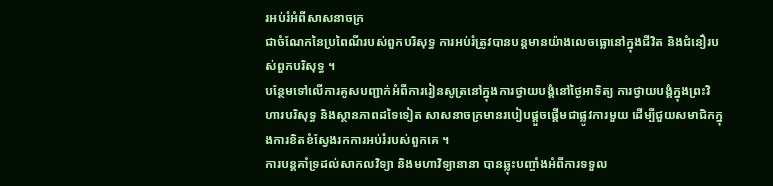រអប់រំអំពីសាសនាចក្រ
ជាចំណែកនៃប្រពៃណីរបស់ពួកបរិសុទ្ធ ការអប់រំត្រូវបានបន្ដមានយ៉ាងលេចធ្លោនៅក្នុងជីវិត និងជំនឿរបស់ពួកបរិសុទ្ធ ។
បន្ថែមទៅលើការគូសបញ្ជាក់អំពីការរៀនសូត្រនៅក្នុងការថ្វាយបង្គំនៅថ្ងៃអាទិត្យ ការថ្វាយបង្គំក្នុងព្រះវិហារបរិសុទ្ធ និងស្ថានភាពដទៃទៀត សាសនាចក្រមានរបៀបផ្ដួចផ្ដើមជាផ្លូវការមួយ ដើម្បីជួយសមាជិកក្នុងការខិតខំស្វែងរកការអប់រំរបស់ពួកគេ ។
ការបន្ដគាំទ្រដល់សាកលវិទ្យា និងមហាវិទ្យានានា បានឆ្លុះបញ្ចាំងអំពីការទទួល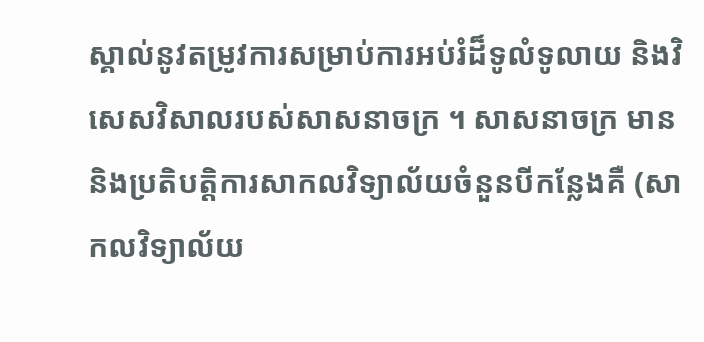ស្គាល់នូវតម្រូវការសម្រាប់ការអប់រំដ៏ទូលំទូលាយ និងវិសេសវិសាលរបស់សាសនាចក្រ ។ សាសនាចក្រ មាន និងប្រតិបត្តិការសាកលវិទ្យាល័យចំនួនបីកន្លែងគឺ (សាកលវិទ្យាល័យ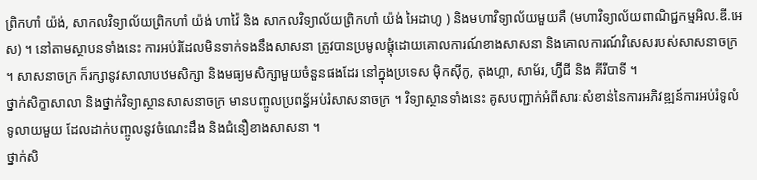ព្រិកហាំ យ៉ង់, សាកលវិទ្យាល័យព្រិកហាំ យ៉ង់ ហាវ៉ៃ និង សាកលវិទ្យាល័យព្រិកហាំ យ៉ង់ អៃដាហូ ) និងមហាវិទ្យាល័យមួយគឺ (មហាវិទ្យាល័យពាណិជ្ជកម្មអិល.ឌី.អេស) ។ នៅតាមស្ថាបនទាំងនេះ ការអប់រំដែលមិនទាក់ទងនឹងសាសនា ត្រូវបានប្រមូលផ្ដុំដោយគោលការណ៍ខាងសាសនា និងគោលការណ៍វិសេសរបស់សាសនាចក្រ ។ សាសនាចក្រ ក៏រក្សានូវសាលាបឋមសិក្សា និងមធ្យមសិក្សាមួយចំនួនផងដែរ នៅក្នុងប្រទេស ម៉ិកស៊ីកូ, តុងហ្គា, សាម័រ, ហ្វ៊ីជី និង គីរីបាទី ។
ថ្នាក់សិក្ខាសាលា និងថ្នាក់វិទ្យាស្ថានសាសនាចក្រ មានបញ្ចូលប្រពន្ធ័អប់រំសាសនាចក្រ ។ វិទ្យាស្ថានទាំងនេះ គូសបញ្ជាក់អំពីសារៈសំខាន់នៃការអភិវឌ្ឍន៍ការអប់រំទូលំទូលាយមួយ ដែលដាក់បញ្ចូលនូវចំណេះដឹង និងជំនឿខាងសាសនា ។
ថ្នាក់សិ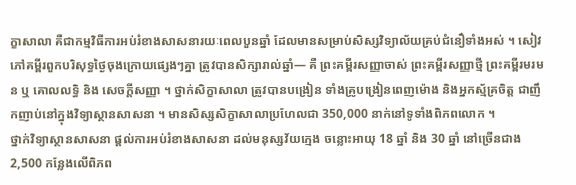ក្ខាសាលា គឺជាកម្មវិធីការអប់រំខាងសាសនារយៈពេលបួនឆ្នាំ ដែលមានសម្រាប់សិស្សវិទ្យាល័យគ្រប់ជំនឿទាំងអស់ ។ សៀវភៅគម្ពីរពួកបរិសុទ្ធថ្ងៃចុងក្រោយផ្សេងៗគ្នា ត្រូវបានសិក្សារាល់ឆ្នាំ— គឺ ព្រះគម្ពីរសញ្ញាចាស់ ព្រះគម្ពីរសញ្ញាថ្មី ព្រះគម្ពីរមរមន ឬ គោលលទ្ធិ និង សេចក្តីសញ្ញា ។ ថ្នាក់សិក្ខាសាលា ត្រូវបានបង្រៀន ទាំងគ្រូបង្រៀនពេញម៉ោង និងអ្នកស្ម័គ្រចិត្ត ជាញឹកញាប់នៅក្នុងវិទ្យាស្ថានសាសនា ។ មានសិស្សសិក្ខាសាលាប្រហែលជា 350,000 នាក់នៅទូទាំងពិភពលោក ។
ថ្នាក់វិទ្យាស្ថានសាសនា ផ្ដល់ការអប់រំខាងសាសនា ដល់មនុស្សវ័យក្មេង ចន្លោះអាយុ 18 ឆ្នាំ និង 30 ឆ្នាំ នៅច្រើនជាង 2,500 កន្លែងលើពិភព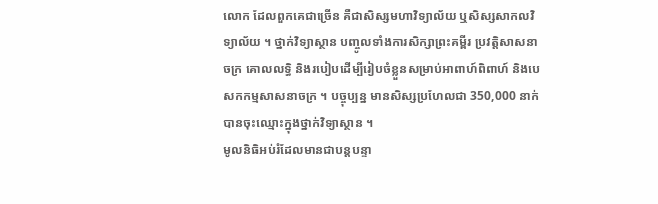លោក ដែលពួកគេជាច្រើន គឺជាសិស្សមហាវិទ្យាល័យ ឬសិស្សសាកលវិទ្យាល័យ ។ ថ្នាក់វិទ្យាស្ថាន បញ្ចូលទាំងការសិក្សាព្រះគម្ពីរ ប្រវត្តិសាសនាចក្រ គោលលទ្ធិ និងរបៀបដើម្បីរៀបចំខ្លួនសម្រាប់អាពាហ៍ពិពាហ៍ និងបេសកកម្មសាសនាចក្រ ។ បច្ចុប្បន្ន មានសិស្សប្រហែលជា 350,000 នាក់ បានចុះឈ្មោះក្នុងថ្នាក់វិទ្យាស្ថាន ។
មូលនិធិអប់រំដែលមានជាបន្ដបន្ទា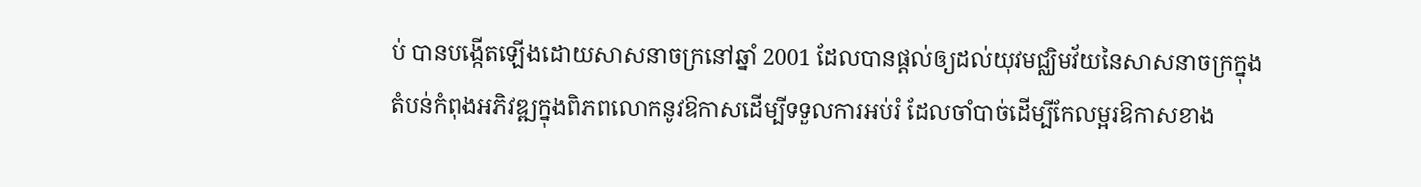ប់ បានបង្កើតឡើងដោយសាសនាចក្រនៅឆ្នាំ 2001 ដែលបានផ្ដល់ឲ្យដល់យុវមជ្ឈិមវ័យនៃសាសនាចក្រក្នុងតំបន់កំពុងអភិវឌ្ឍក្នុងពិភពលោកនូវឱកាសដើម្បីទទួលការអប់រំ ដែលចាំបាច់ដើម្បីកែលម្អរឱកាសខាង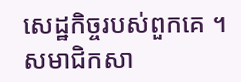សេដ្ឋកិច្ចរបស់ពួកគេ ។ សមាជិកសា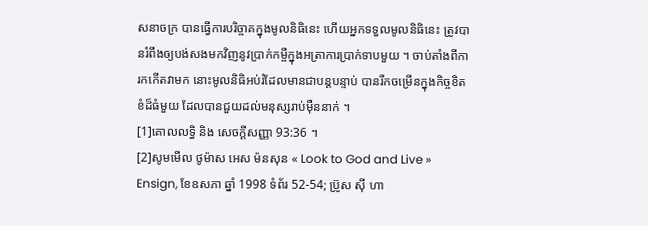សនាចក្រ បានធ្វើការបរិច្ចាគក្នុងមូលនិធិនេះ ហើយអ្នកទទួលមូលនិធិនេះ ត្រូវបានរំពឹងឲ្យបង់សងមកវិញនូវប្រាក់កម្ចីក្នុងអត្រាការប្រាក់ទាបមួយ ។ ចាប់តាំងពីការកកើតវាមក នោះមូលនិធិអប់រំដែលមានជាបន្តបន្ទាប់ បានរីកចម្រើនក្នុងកិច្ចខិតខំដ៏ធំមួយ ដែលបានជួយដល់មនុស្សរាប់ម៉ឺននាក់ ។
[1]គោលលទ្ធិ និង សេចក្តីសញ្ញា 93:36 ។
[2]សូមមើល ថូម៉ាស អេស ម៉នសុន « Look to God and Live » Ensign, ខែឧសភា ឆ្នាំ 1998 ទំព័រ 52-54; ប្រ៊ូស ស៊ី ហា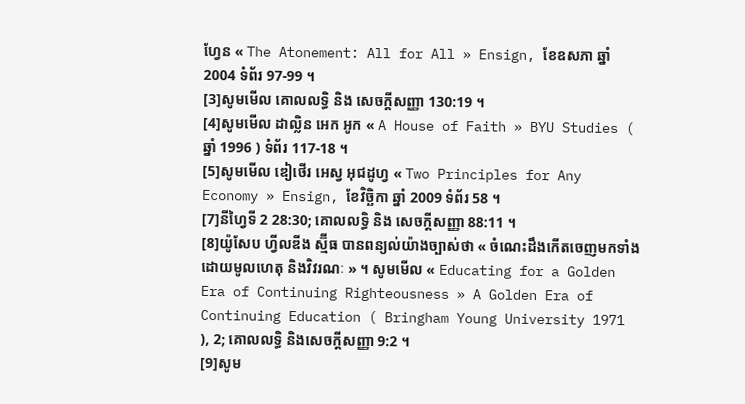ហ្វែន « The Atonement: All for All » Ensign, ខែឧសភា ឆ្នាំ 2004 ទំព័រ 97-99 ។
[3]សូមមើល គោលលទ្ធិ និង សេចក្ដីសញ្ញា 130:19 ។
[4]សូមមើល ដាល្លិន អេក អូក « A House of Faith » BYU Studies ( ឆ្នាំ 1996 ) ទំព័រ 117-18 ។
[5]សូមមើល ឌៀថើរ អេស្វ អុជដូហ្វ « Two Principles for Any Economy » Ensign, ខែវិច្ឆិកា ឆ្នាំ 2009 ទំព័រ 58 ។
[7]នីហ្វៃទី 2 28:30; គោលលទ្ធិ និង សេចក្តីសញ្ញា 88:11 ។
[8]យ៉ូសែប ហ្វីលឌីង ស្ម៊ីធ បានពន្យល់យ៉ាងច្បាស់ថា « ចំណេះដឹងកើតចេញមកទាំងដោយមូលហេតុ និងវិវរណៈ » ។ សូមមើល « Educating for a Golden Era of Continuing Righteousness » A Golden Era of Continuing Education ( Bringham Young University 1971 ), 2; គោលលទ្ធិ និងសេចក្ដីសញ្ញា 9:2 ។
[9]សូម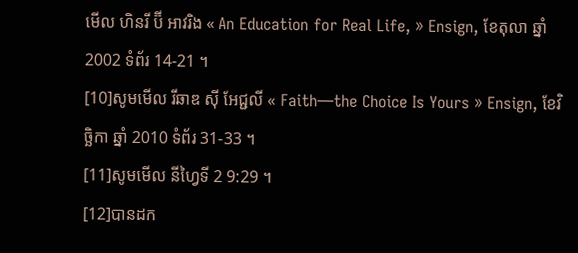មើល ហិនរី ប៊ី អាវរិង « An Education for Real Life, » Ensign, ខែតុលា ឆ្នាំ 2002 ទំព័រ 14-21 ។
[10]សូមមើល រីឆាឌ ស៊ី អែជ្ជលី « Faith—the Choice Is Yours » Ensign, ខែវិច្ឆិកា ឆ្នាំ 2010 ទំព័រ 31-33 ។
[11]សូមមើល នីហ្វៃទី 2 9:29 ។
[12]បានដក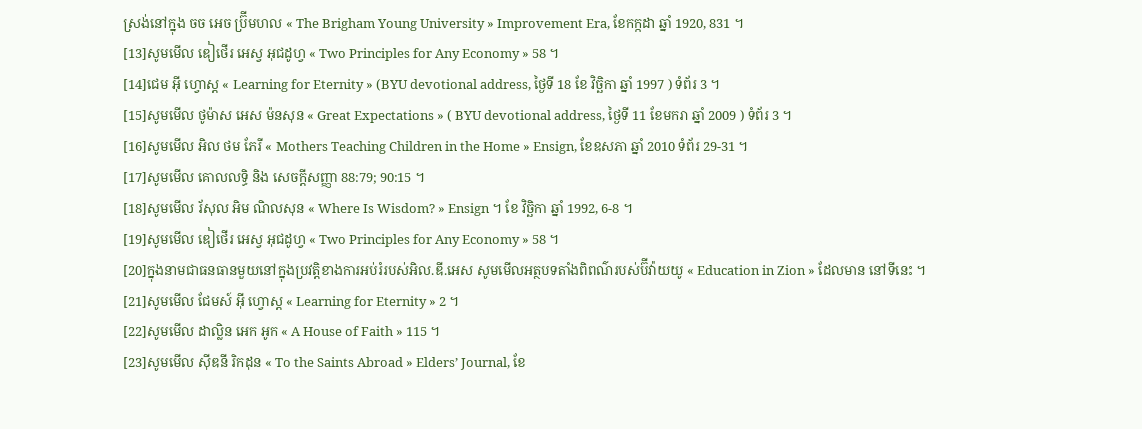ស្រង់នៅក្នុង ចច អេច ប្រ៊ីមហល « The Brigham Young University » Improvement Era, ខែកក្កដា ឆ្នាំ 1920, 831 ។
[13]សូមមើល ឌៀថើរ អេស្វ អុជដូហ្វ « Two Principles for Any Economy » 58 ។
[14]ជេម អ៊ី ហ្វោស្ដ « Learning for Eternity » (BYU devotional address, ថ្ងៃទី 18 ខែ វិច្ឆិកា ឆ្នាំ 1997 ) ទំព័រ 3 ។
[15]សូមមើល ថូម៉ាស អេស ម៉នសុន « Great Expectations » ( BYU devotional address, ថ្ងៃទី 11 ខែមករា ឆ្នាំ 2009 ) ទំព័រ 3 ។
[16]សូមមើល អិល ថម ភែរី « Mothers Teaching Children in the Home » Ensign, ខែឧសភា ឆ្នាំ 2010 ទំព័រ 29-31 ។
[17]សូមមើល គោលលទ្ធិ និង សេចក្ដីសញ្ញា 88:79; 90:15 ។
[18]សូមមើល រ័សុល អិម ណិលសុន « Where Is Wisdom? » Ensign ។ ខែ វិច្ឆិកា ឆ្នាំ 1992, 6-8 ។
[19]សូមមើល ឌៀថើរ អេស្វ អុជដូហ្វ « Two Principles for Any Economy » 58 ។
[20]ក្នុងនាមជាធនធានមួយនៅក្នុងប្រវត្តិខាងការអប់រំរបស់អិល.ឌី.អេស សូមមើលអត្ថបទតាំងពិពណ៌របស់ប៊ីវ៉ាយយូ « Education in Zion » ដែលមាន នៅទីនេះ ។
[21]សូមមើល ជែមស៍ អ៊ី ហ្វោស្ត « Learning for Eternity » 2 ។
[22]សូមមើល ដាល្លិន អេក អូក « A House of Faith » 115 ។
[23]សូមមើល ស៊ីឌនី រិកដុន « To the Saints Abroad » Elders’ Journal, ខែ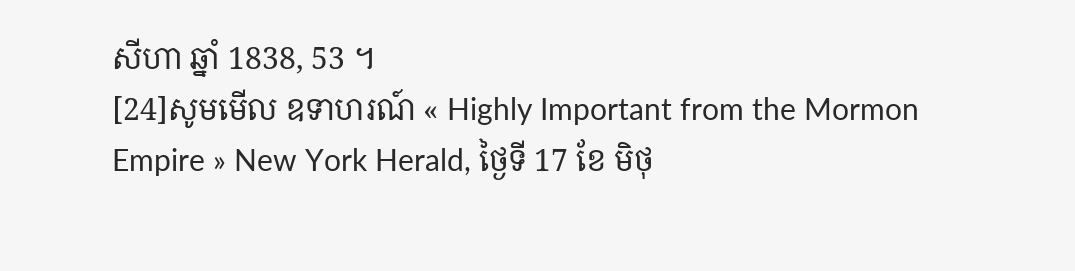សីហា ឆ្នាំ 1838, 53 ។
[24]សូមមើល ឧទាហរណ៍ « Highly Important from the Mormon Empire » New York Herald, ថ្ងៃទី 17 ខែ មិថុ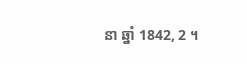នា ឆ្នាំ 1842, 2 ។